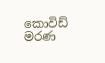කොවිඩ් මරණ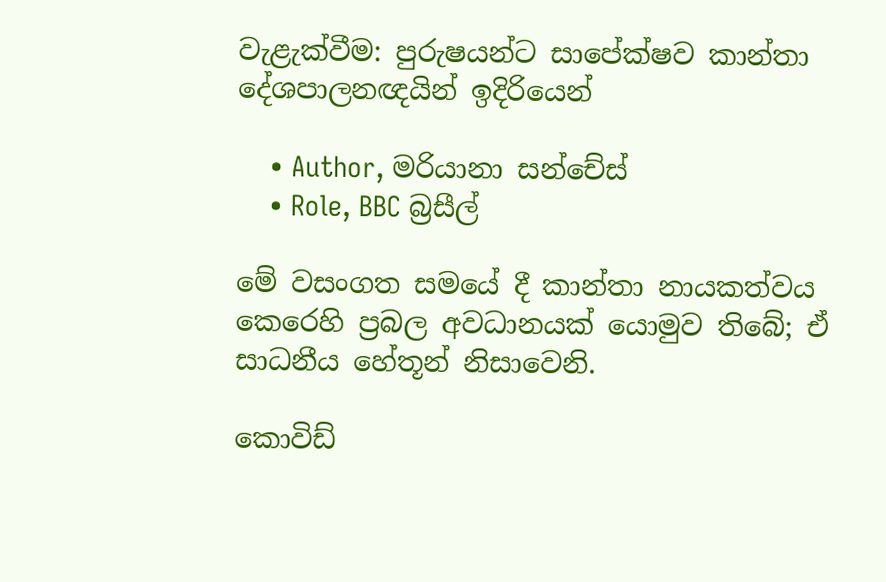වැළැක්වීම: පුරුෂයන්ට සාපේක්ෂව කාන්තා දේශපාලනඥයින් ඉදිරියෙන්

    • Author, මරියානා සන්චේස්
    • Role, BBC බ්‍රසීල්

මේ වසංගත සමයේ දී කාන්තා නායකත්වය කෙරෙහි ප්‍රබල අවධානයක් යොමුව තිබේ; ඒ සාධනීය හේතූන් නිසාවෙනි.

කොවිඩ්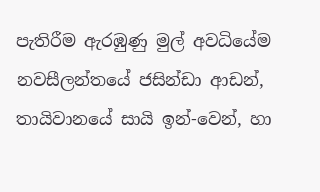පැතිරීම ඇරඹුණු මුල් අවධියේම නවසීලන්තයේ ජසින්ඩා ආඩන්, තායිවානයේ සායි ඉන්-වෙන්, හා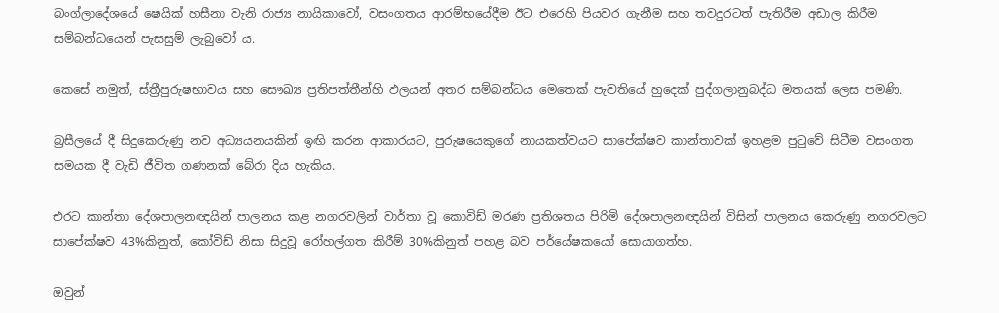බංග්ලාදේශයේ ෂෙයික් හසීනා වැනි රාජ්‍ය නායිකාවෝ, වසංගතය ආරම්භයේදීම ඊට එරෙහි පියවර ගැනීම සහ තවදුරටත් පැතිරීම අඩාල කිරීම සම්බන්ධයෙන් පැසසුම් ලැබුවෝ ය.

කෙසේ නමුත්, ස්ත්‍රීපුරුෂභාවය සහ සෞඛ්‍ය ප්‍රතිපත්තීන්හි ඵලයන් අතර සම්බන්ධය මෙතෙක් පැවතියේ හුදෙක් පුද්ගලානුබද්ධ මතයක් ලෙස පමණි.

බ්‍රසීලයේ දී සිදුකෙරුණු නව අධ්‍යයනයකින් ඉඟි කරන ආකාරයට, පුරුෂයෙකුගේ නායකත්වයට සාපේක්ෂව කාන්තාවක් ඉහළම පුටුවේ සිටීම වසංගත සමයක දී වැඩි ජීවිත ගණනක් බේරා දිය හැකිය.

එරට කාන්තා දේශපාලනඥයින් පාලනය කළ නගරවලින් වාර්තා වූ කොවිඩ් මරණ ප්‍රතිශතය පිරිමි දේශපාලනඥයින් විසින් පාලනය කෙරුණු නගරවලට සාපේක්ෂව 43%කිනුත්, කෝවිඩ් නිසා සිදුවූ රෝහල්ගත කිරීම් 30%කිනුත් පහළ බව පර්යේෂකයෝ සොයාගත්හ.

ඔවුන්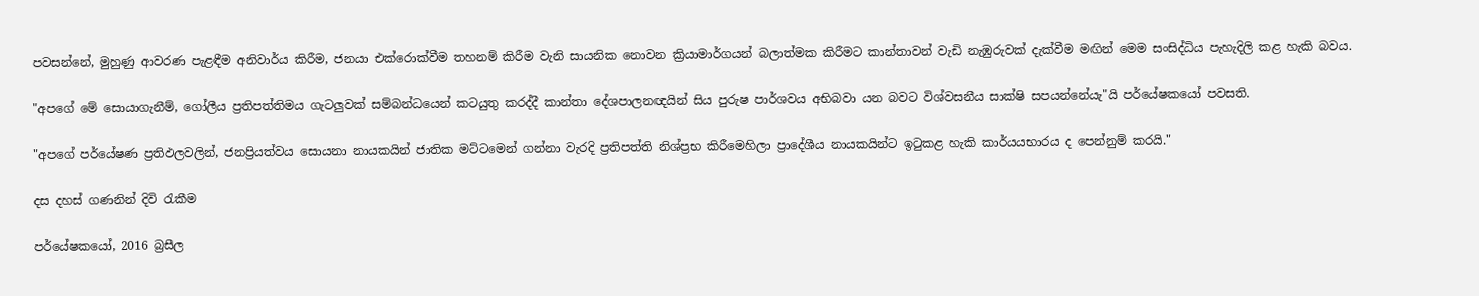පවසන්නේ, මුහුණු ආවරණ පැළඳීම අනිවාර්ය කිරීම, ජනයා එක්රොක්වීම තහනම් කිරීම වැනි සායනික නොවන ක්‍රියාමාර්ගයන් බලාත්මක කිරීමට කාන්තාවන් වැඩි නැඹුරුවක් දැක්වීම මඟින් මෙම සංසිද්ධිය පැහැදිලි කළ හැකි බවය.

"අපගේ මේ සොයාගැනීම්, ගෝලීය ප්‍රතිපත්තිමය ගැටලුවක් සම්බන්ධයෙන් කටයුතු කරද්දී කාන්තා දේශපාලනඥයින් සිය පුරුෂ පාර්ශවය අභිබවා යන බවට විශ්වසනීය සාක්ෂි සපයන්නේයැ"යි පර්යේෂකයෝ පවසති.

"අපගේ පර්යේෂණ ප්‍රතිඵලවලින්, ජනප්‍රියත්වය සොයනා නායකයින් ජාතික මට්ටමෙන් ගන්නා වැරදි ප්‍රතිපත්ති නිශ්ප්‍රභ කිරීමෙහිලා ප්‍රාදේශීය නායකයින්ට ඉටුකළ හැකි කාර්යයභාරය ද පෙන්නුම් කරයි."

දස දහස් ගණනින් දිවි රැකීම

පර්යේෂකයෝ, 2016 බ්‍රසීල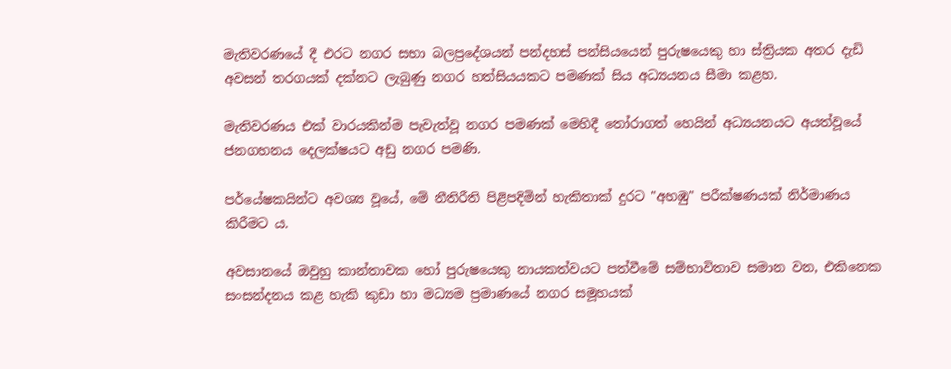මැතිවරණයේ දී එරට නගර සභා බලප්‍රදේශයන් පන්දහස් පන්සියයෙන් පුරුෂයෙකු හා ස්ත්‍රියක අතර දැඩි අවසන් තරගයක් දක්නට ලැබුණු නගර හත්සියයකට පමණක් සිය අධ්‍යයනය සීමා කළහ.

මැතිවරණය එක් වාරයකින්ම පැවැත්වූ නගර පමණක් මෙහිදී තෝරාගත් හෙයින් අධ්‍යයනයට අයත්වූයේ ජනගහනය දෙලක්ෂයට අඩු නගර පමණි.

පර්යේෂකයින්ට අවශ්‍ය වූයේ, මේ නීතිරීති පිළිපදිමින් හැකිතාක් දුරට "අහඹු" පරීක්ෂණයක් නිර්මාණය කිරීමට ය.

අවසානයේ ඔවුහු කාන්තාවක හෝ පුරුෂයෙකු නායකත්වයට පත්වීමේ සම්භාවිතාව සමාන වන, එකිනෙක සංසන්දනය කළ හැකි කුඩා හා මධ්‍යම ප්‍රමාණයේ නගර සමූහයක්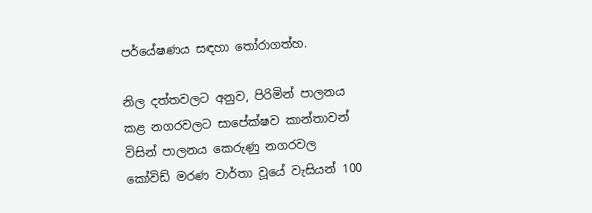පර්යේෂණය සඳහා තෝරාගත්හ.

නිල දත්තවලට අනුව, පිරිමින් පාලනය කළ නගරවලට සාපේක්ෂව කාන්තාවන් විසින් පාලනය කෙරුණු නගරවල කෝවිඩ් මරණ වාර්තා වූයේ වැසියන් 100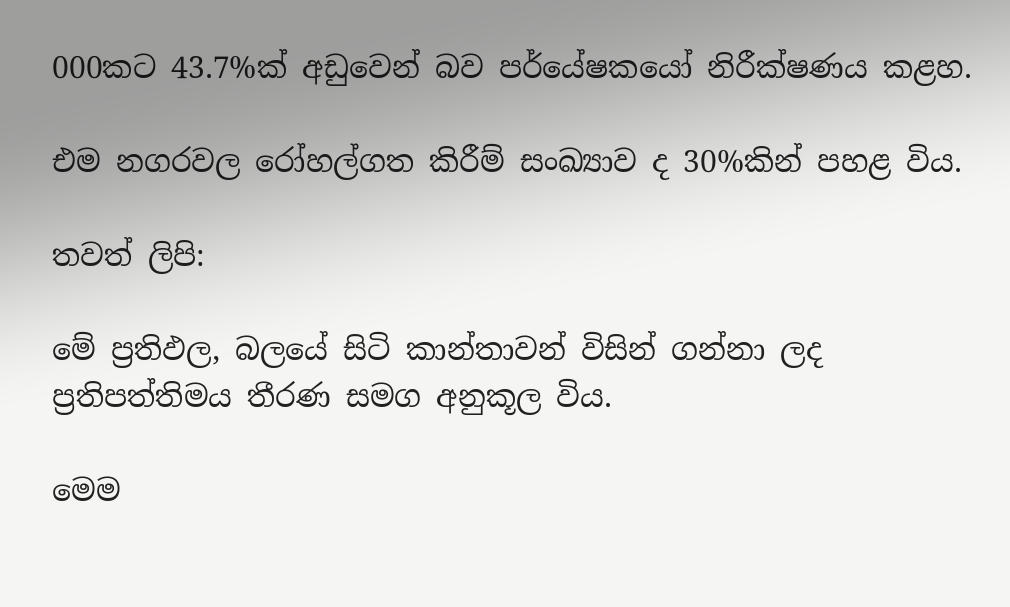000කට 43.7%ක් අඩුවෙන් බව පර්යේෂකයෝ නිරීක්ෂණය කළහ.

එම නගරවල රෝහල්ගත කිරීම් සංඛ්‍යාව ද 30%කින් පහළ විය.

තවත් ලිපි:

මේ ප්‍රතිඵල, බලයේ සිටි කාන්තාවන් විසින් ගන්නා ලද ප්‍රතිපත්තිමය තීරණ සමග අනුකූල විය.

මෙම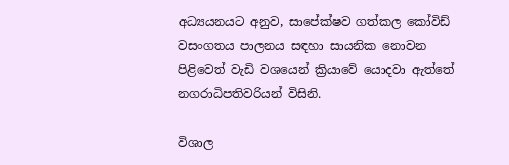අධ්‍යයනයට අනුව, සාපේක්ෂව ගත්කල කෝවිඩ් වසංගතය පාලනය සඳහා සායනික නොවන පිළිවෙත් වැඩි වශයෙන් ක්‍රියාවේ යොදවා ඇත්තේ නගරාධිපතිවරියන් විසිනි.

විශාල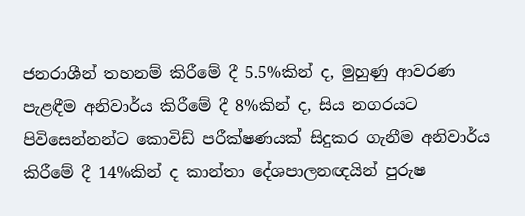ජනරාශීන් තහනම් කිරීමේ දී 5.5%කින් ද, මුහුණු ආවරණ පැළඳීම අනිවාර්ය කිරීමේ දී 8%කින් ද, සිය නගරයට පිවිසෙන්නන්ට කොවිඩ් පරීක්ෂණයක් සිදුකර ගැනීම අනිවාර්ය කිරීමේ දී 14%කින් ද කාන්තා දේශපාලනඥයින් පුරුෂ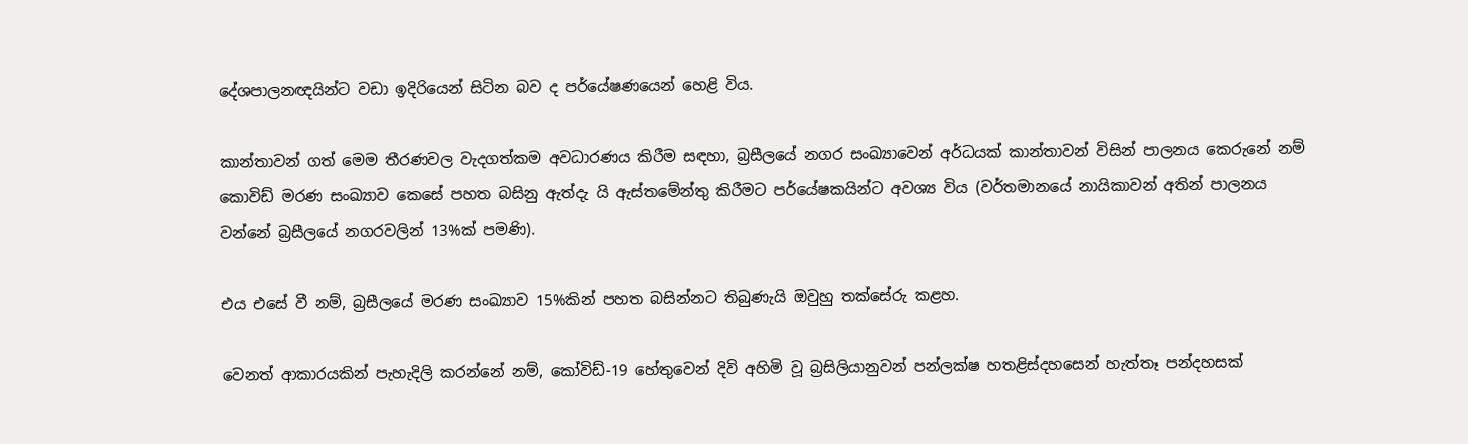දේශපාලනඥයින්ට වඩා ඉදිරියෙන් සිටින බව ද පර්යේෂණයෙන් හෙළි විය.

කාන්තාවන් ගත් මෙම තීරණවල වැදගත්කම අවධාරණය කිරීම සඳහා, බ්‍රසීලයේ නගර සංඛ්‍යාවෙන් අර්ධයක් කාන්තාවන් විසින් පාලනය කෙරුනේ නම් කොවිඩ් මරණ සංඛ්‍යාව කෙසේ පහත බසිනු ඇත්දැ යි ඇස්තමේන්තු කිරීමට පර්යේෂකයින්ට අවශ්‍ය විය (වර්තමානයේ නායිකාවන් අතින් පාලනය වන්නේ බ්‍රසීලයේ නගරවලින් 13%ක් පමණි).

එය එසේ වී නම්, බ්‍රසීලයේ මරණ සංඛ්‍යාව 15%කින් පහත බසින්නට තිබුණැයි ඔවුහු තක්සේරු කළහ.

වෙනත් ආකාරයකින් පැහැදිලි කරන්නේ නම්, කෝවිඩ්-19 හේතුවෙන් දිවි අහිමි වූ බ්‍රසිලියානුවන් පන්ලක්ෂ හතළිස්දහසෙන් හැත්තෑ පන්දහසක්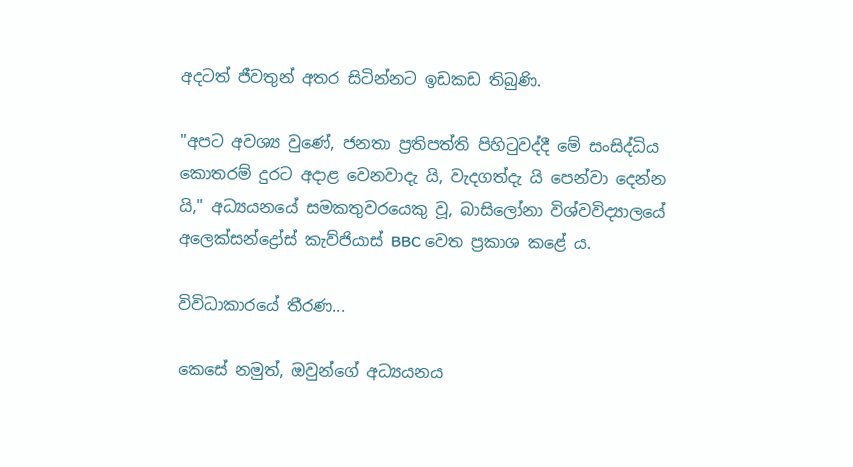අදටත් ජීවතුන් අතර සිටින්නට ඉඩකඩ තිබුණි.

"අපට අවශ්‍ය වුණේ, ජනතා ප්‍රතිපත්ති පිහිටුවද්දී මේ සංසිද්ධිය කොතරම් දුරට අදාළ වෙනවාදැ යි, වැදගත්දැ යි පෙන්වා දෙන්න යි," අධ්‍යයනයේ සමකතුවරයෙකු වූ, බාසිලෝනා විශ්වවිද්‍යාලයේ අලෙක්සන්ද්‍රෝස් කැව්ජියාස් BBC වෙත ප්‍රකාශ කළේ ය.

විවිධාකාරයේ තීරණ...

කෙසේ නමුත්, ඔවුන්ගේ අධ්‍යයනය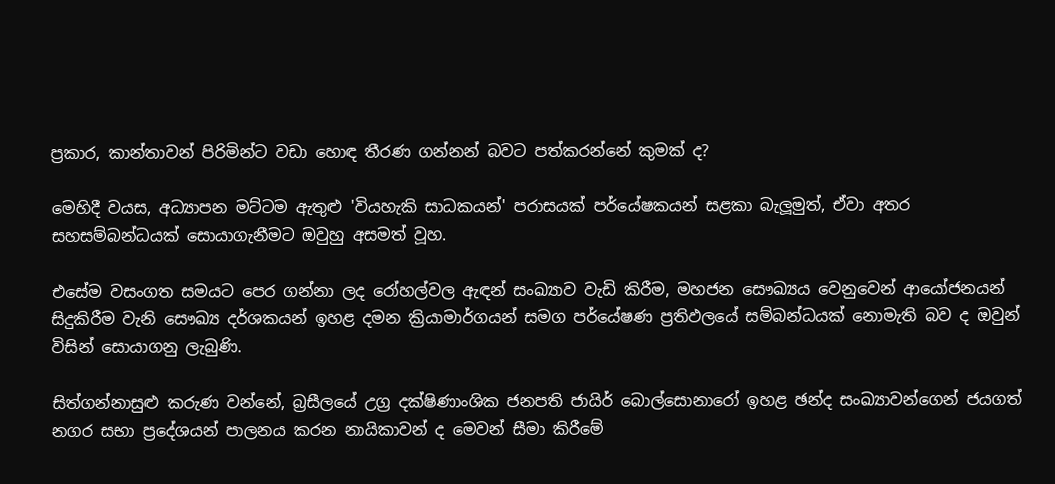ප්‍රකාර, කාන්තාවන් පිරිමින්ට වඩා හොඳ තීරණ ගන්නන් බවට පත්කරන්නේ කුමක් ද?

මෙහිදී වයස, අධ්‍යාපන මට්ටම ඇතුළු 'වියහැකි සාධකයන්' පරාසයක් පර්යේෂකයන් සළකා බැලූමුත්, ඒවා අතර සහසම්බන්ධයක් සොයාගැනීමට ඔවුහු අසමත් වූහ.

එසේම වසංගත සමයට පෙර ගන්නා ලද රෝහල්වල ඇඳන් සංඛ්‍යාව වැඩි කිරීම, මහජන සෞඛ්‍යය වෙනුවෙන් ආයෝජනයන් සිදුකිරීම වැනි සෞඛ්‍ය දර්ශකයන් ඉහළ දමන ක්‍රියාමාර්ගයන් සමග පර්යේෂණ ප්‍රතිඵලයේ සම්බන්ධයක් නොමැති බව ද ඔවුන් විසින් සොයාගනු ලැබුණි.

සිත්ගන්නාසුළු කරුණ වන්නේ, බ්‍රසීලයේ උග්‍ර දක්ෂිණාංශික ජනපති ජායිර් බොල්සොනාරෝ ඉහළ ඡන්ද සංඛ්‍යාවන්ගෙන් ජයගත් නගර සභා ප්‍රදේශයන් පාලනය කරන නායිකාවන් ද මෙවන් සීමා කිරීමේ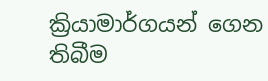ක්‍රියාමාර්ගයන් ගෙන තිබීම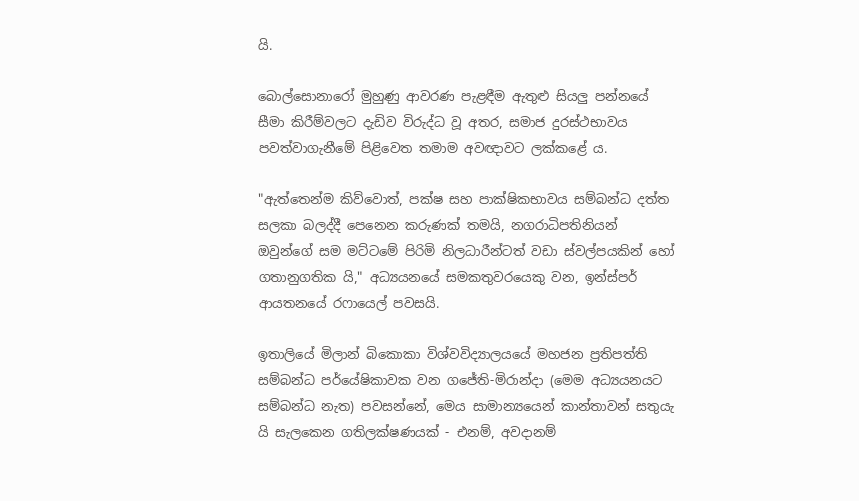යි.

බොල්සොනාරෝ මුහුණු ආවරණ පැළඳීම ඇතුළු සියලු පන්නයේ සීමා කිරීම්වලට දැඩිව විරුද්ධ වූ අතර, සමාජ දුරස්ථභාවය පවත්වාගැනීමේ පිළිවෙත තමාම අවඥාවට ලක්කළේ ය.

"ඇත්තෙන්ම කිව්වොත්, පක්ෂ සහ පාක්ෂිකභාවය සම්බන්ධ දත්ත සලකා බලද්දී පෙනෙන කරුණක් තමයි, නගරාධිපතිනියන් ඔවුන්ගේ සම මට්ටමේ පිරිමි නිලධාරීන්ටත් වඩා ස්වල්පයකින් හෝ ගතානුගතික යි," අධ්‍යයනයේ සමකතුවරයෙකු වන, ඉන්ස්පර් ආයතනයේ රෆායෙල් පවසයි.

ඉතාලියේ මිලාන් බිකොකා විශ්වවිද්‍යාලයයේ මහජන ප්‍රතිපත්ති සම්බන්ධ පර්යේෂිකාවක වන ගජේති-මිරාන්දා (මෙම අධ්‍යයනයට සම්බන්ධ නැත) පවසන්නේ, මෙය සාමාන්‍යයෙන් කාන්තාවන් සතුයැ යි සැලකෙන ගතිලක්ෂණයක් - එනම්, අවදානම්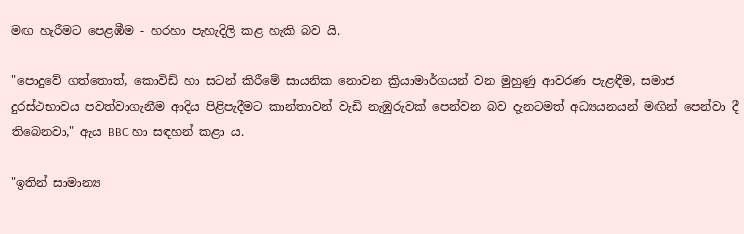මඟ හැරීමට පෙළඹීම - හරහා පැහැදිලි කළ හැකි බව යි.

"පොදුවේ ගත්තොත්, කොවිඩ් හා සටන් කිරීමේ සායනික නොවන ක්‍රියාමාර්ගයන් වන මුහුණු ආවරණ පැළඳීම, සමාජ දුරස්ථභාවය පවත්වාගැනීම ආදිය පිළිපැදීමට කාන්තාවන් වැඩි නැඹුරුවක් පෙන්වන බව දැනටමත් අධ්‍යයනයන් මඟින් පෙන්වා දී තිබෙනවා," ඇය BBC හා සඳහන් කළා ය.

"ඉතින් සාමාන්‍ය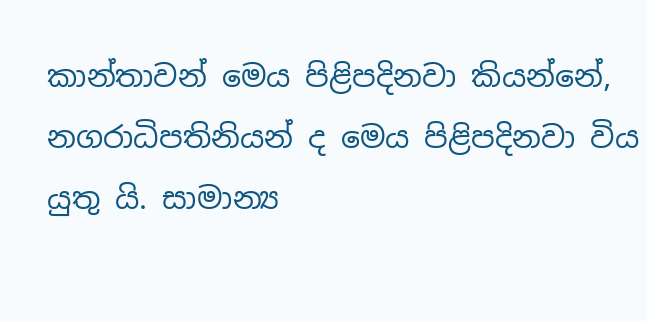කාන්තාවන් මෙය පිළිපදිනවා කියන්නේ, නගරාධිපතිනියන් ද මෙය පිළිපදිනවා විය යුතු යි. සාමාන්‍ය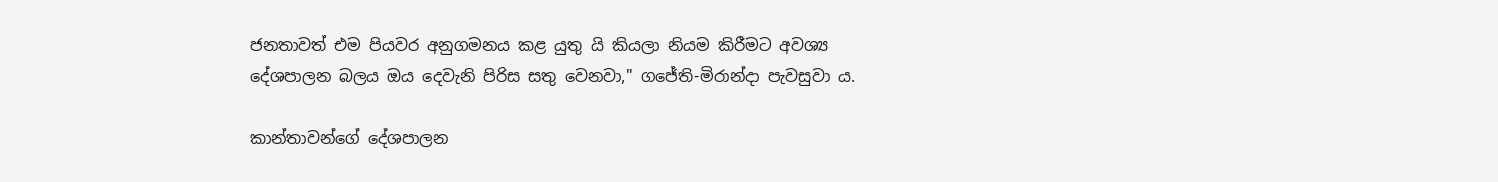ජනතාවත් එම පියවර අනුගමනය කළ යුතු යි කියලා නියම කිරීමට අවශ්‍ය දේශපාලන බලය ඔය දෙවැනි පිරිස සතු වෙනවා," ගජේති-මිරාන්දා පැවසුවා ය.

කාන්තාවන්ගේ දේශපාලන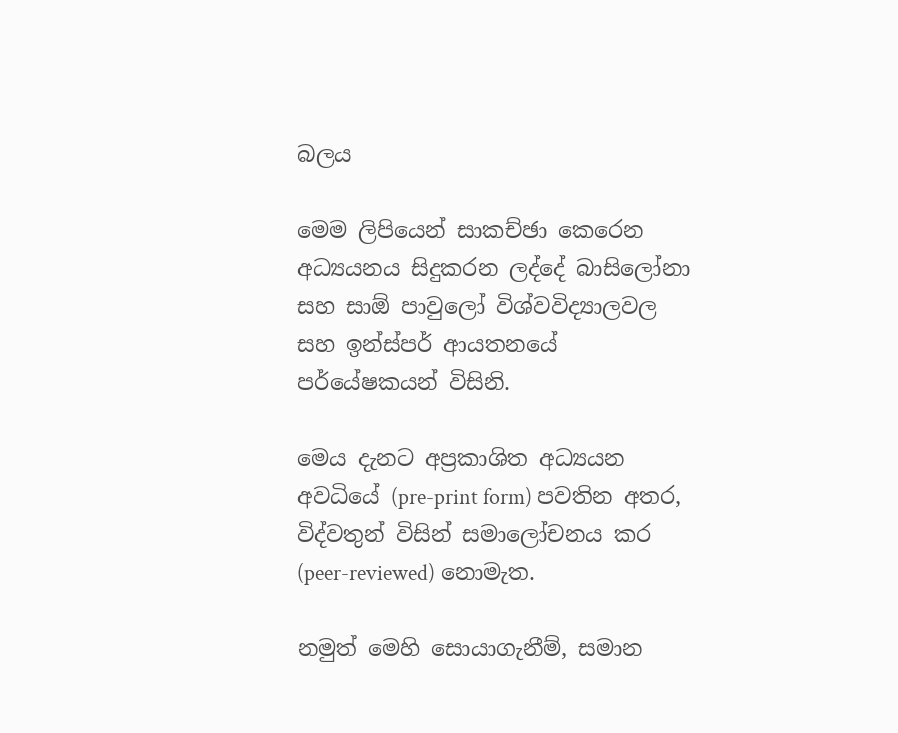බලය

මෙම ලිපියෙන් සාකච්ඡා කෙරෙන අධ්‍යයනය සිදුකරන ලද්දේ බාසිලෝනා සහ සාඕ පාවුලෝ විශ්වවිද්‍යාලවල සහ ඉන්ස්පර් ආයතනයේ පර්යේෂකයන් විසිනි.

මෙය දැනට අප්‍රකාශිත අධ්‍යයන අවධියේ (pre-print form) පවතින අතර, විද්වතුන් විසින් සමාලෝචනය කර (peer-reviewed) නොමැත.

නමුත් මෙහි සොයාගැනීම්, සමාන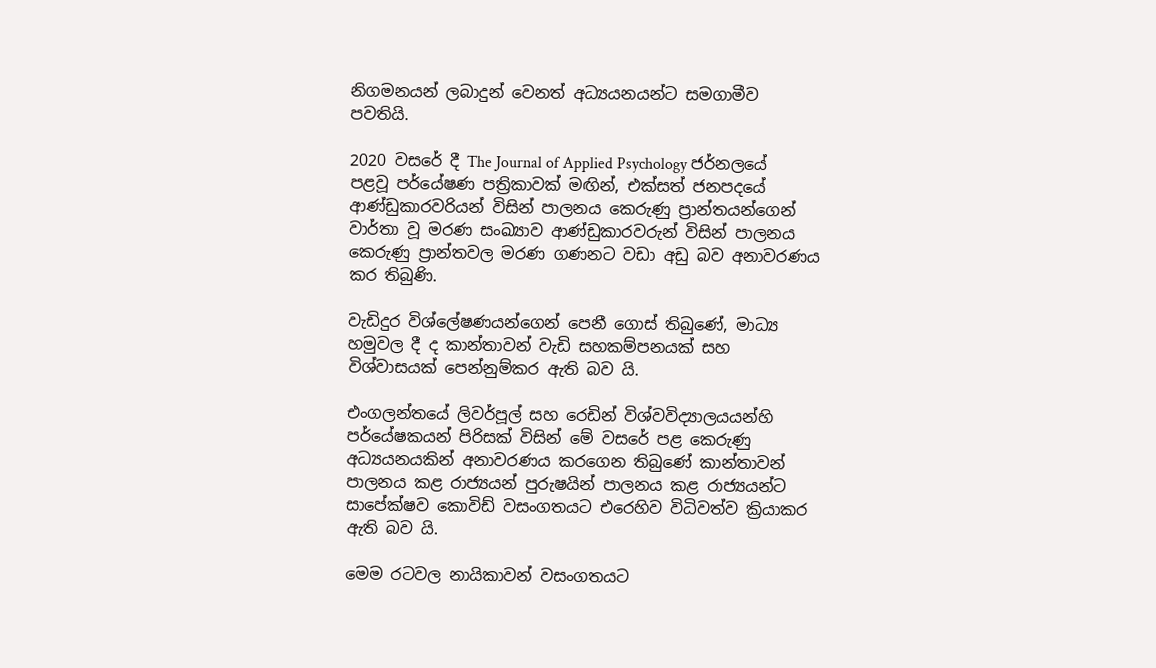නිගමනයන් ලබාදුන් වෙනත් අධ්‍යයනයන්ට සමගාමීව පවතියි.

2020 වසරේ දී The Journal of Applied Psychology ජර්නලයේ පළවූ පර්යේෂණ පත්‍රිකාවක් මඟින්, එක්සත් ජනපදයේ ආණ්ඩුකාරවරියන් විසින් පාලනය කෙරුණු ප්‍රාන්තයන්ගෙන් වාර්තා වූ මරණ සංඛ්‍යාව ආණ්ඩුකාරවරුන් විසින් පාලනය කෙරුණු ප්‍රාන්තවල මරණ ගණනට වඩා අඩු බව අනාවරණය කර තිබුණි.

වැඩිදුර විශ්ලේෂණයන්ගෙන් පෙනී ගොස් තිබුණේ, මාධ්‍ය හමුවල දී ද කාන්තාවන් වැඩි සහකම්පනයක් සහ විශ්වාසයක් පෙන්නුම්කර ඇති බව යි.

එංගලන්තයේ ලිවර්පූල් සහ රෙඩින් විශ්වවිද්‍යාලයයන්හි පර්යේෂකයන් පිරිසක් විසින් මේ වසරේ පළ කෙරුණු අධ්‍යයනයකින් අනාවරණය කරගෙන තිබුණේ කාන්තාවන් පාලනය කළ රාජ්‍යයන් පුරුෂයින් පාලනය කළ රාජ්‍යයන්ට සාපේක්ෂව කොවිඩ් වසංගතයට එරෙහිව විධිවත්ව ක්‍රියාකර ඇති බව යි.

මෙම රටවල නායිකාවන් වසංගතයට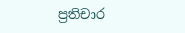ප්‍රතිචාර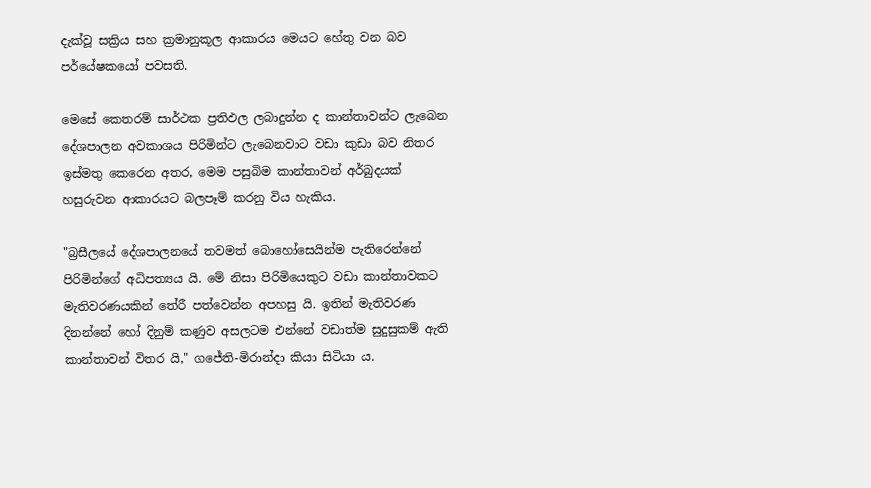දැක්වූ සක්‍රිය සහ ක්‍රමානුකූල ආකාරය මෙයට හේතු වන බව පර්යේෂකයෝ පවසති.

මෙසේ කෙතරම් සාර්ථක ප්‍රතිඵල ලබාදුන්න ද කාන්තාවන්ට ලැබෙන දේශපාලන අවකාශය පිරිමින්ට ලැබෙනවාට වඩා කුඩා බව නිතර ඉස්මතු කෙරෙන අතර, මෙම පසුබිම කාන්තාවන් අර්බුදයක් හසුරුවන ආකාරයට බලපෑම් කරනු විය හැකිය.

"බ්‍රසීලයේ දේශපාලනයේ තවමත් බොහෝසෙයින්ම පැතිරෙන්නේ පිරිමින්ගේ අධිපත්‍යය යි. මේ නිසා පිරිමියෙකුට වඩා කාන්තාවකට මැතිවරණයකින් තේරී පත්වෙන්න අපහසු යි. ඉතින් මැතිවරණ දිනන්නේ හෝ දිනුම් කණුව අසලටම එන්නේ වඩාත්ම සුදුසුකම් ඇති කාන්තාවන් විතර යි," ගජේති-මිරාන්දා කියා සිටියා ය.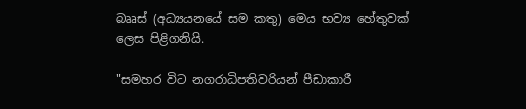බෲස් (අධ්‍යයනයේ සම කතු) මෙය භව්‍ය හේතුවක් ලෙස පිළිගනියි.

"සමහර විට නගරාධිපතිවරියන් පීඩාකාරී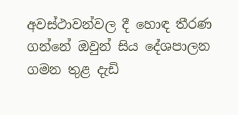අවස්ථාවන්වල දී හොඳ තීරණ ගන්නේ ඔවුන් සිය දේශපාලන ගමන තුළ දැඩි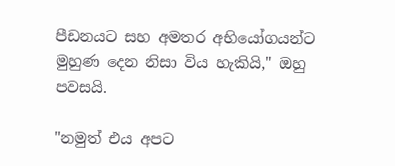පීඩනයට සහ අමතර අභියෝගයන්ට මුහුණ දෙන නිසා විය හැකියි," ඔහු පවසයි.

"නමුත් එය අපට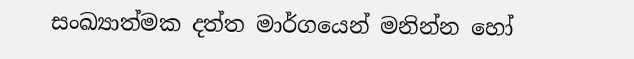සංඛ්‍යාත්මක දත්ත මාර්ගයෙන් මනින්න හෝ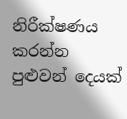නිරීක්ෂණය කරන්න පුළුවන් දෙයක්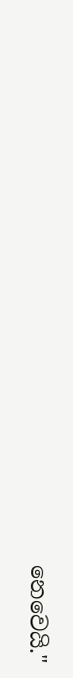නෙවෙයි."